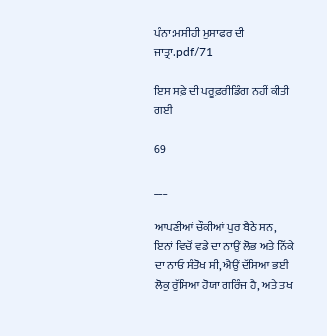ਪੰਨਾ:ਮਸੀਹੀ ਮੁਸਾਫਰ ਦੀ ਜਾਤ੍ਰਾ.pdf/71

ਇਸ ਸਫ਼ੇ ਦੀ ਪਰੂਫ਼ਰੀਡਿੰਗ ਨਹੀਂ ਕੀਤੀ ਗਈ

69

___

ਆਪਣੀਆਂ ਚੌਕੀਆਂ ਪੁਰ ਬੈਠੇ ਸਨ, ਇਨਾਂ ਵਿਚੋਂ ਵਡੇ ਦਾ ਨਾਉਂ ਲੋਭ ਅਤੇ ਨਿੱਕੇ ਦਾ ਨਾਓ ਸੰਤੋਖ ਸੀ, ਐਉਂ ਦੱਸਿਆ ਭਈ ਲੋਕੁ ਰੁੱਸਿਆ ਹੋਯਾ ਗਰਿੰਜ ਹੈ, ਅਤੇ ਤਖ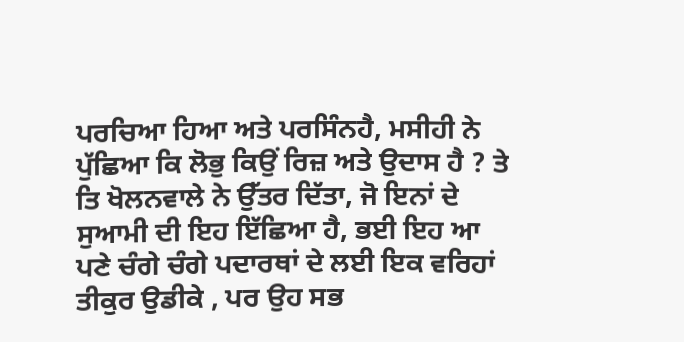ਪਰਚਿਆ ਹਿਆ ਅਤੇ ਪਰਸਿੰਨਹੈ, ਮਸੀਹੀ ਨੇ ਪੁੱਛਿਆ ਕਿ ਲੋਭੁ ਕਿਉਂ ਰਿਜ਼ ਅਤੇ ਉਦਾਸ ਹੈ ? ਤੇ ਤਿ ਖੋਲਨਵਾਲੇ ਨੇ ਉੱਤਰ ਦਿੱਤਾ, ਜੋ ਇਨਾਂ ਦੇ ਸੁਆਮੀ ਦੀ ਇਹ ਇੱਛਿਆ ਹੈ, ਭਈ ਇਹ ਆ ਪਣੇ ਚੰਗੇ ਚੰਗੇ ਪਦਾਰਥਾਂ ਦੇ ਲਈ ਇਕ ਵਰਿਹਾਂ ਤੀਕੁਰ ਉਡੀਕੇ , ਪਰ ਉਹ ਸਭ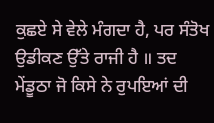ਕੁਛਏ ਸੇ ਵੇਲੇ ਮੰਗਦਾ ਹੈ, ਪਰ ਸੰਤੋਖ ਉਡੀਕਣ ਉੱਤੇ ਰਾਜੀ ਹੈ ॥ ਤਦ ਮੇਂਡੂਠਾ ਜੋ ਕਿਸੇ ਨੇ ਰੁਪਇਆਂ ਦੀ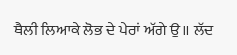ਥੈਲੀ ਲਿਆਕੇ ਲੋਭ ਦੇ ਪੇਰਾਂ ਅੱਗੇ ਉ॥ ਲੱਦ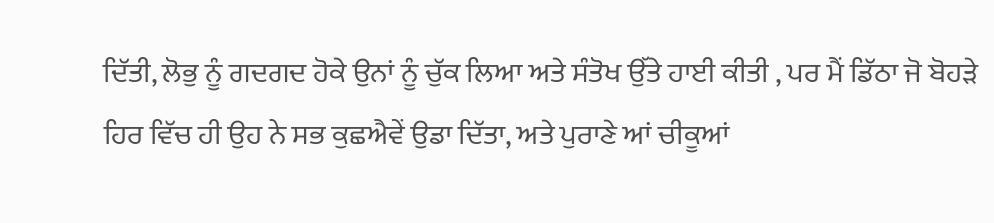ਦਿੱਤੀ, ਲੋਭੁ ਨੂੰ ਗਦਗਦ ਹੋਕੇ ਉਨਾਂ ਨੂੰ ਚੁੱਕ ਲਿਆ ਅਤੇ ਸੰਤੋਖ ਉੱਤੇ ਹਾਈ ਕੀਤੀ , ਪਰ ਮੈਂ ਡਿੱਠਾ ਜੋ ਬੋਹੜੇ ਹਿਰ ਵਿੱਚ ਹੀ ਉਹ ਨੇ ਸਭ ਕੁਛਐਵੇਂ ਉਡਾ ਦਿੱਤਾ, ਅਤੇ ਪੁਰਾਣੇ ਆਂ ਚੀਕੂਆਂ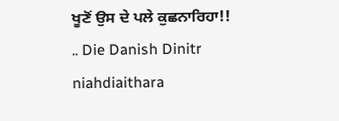ਖੂਣੋਂ ਉਸ ਦੇ ਪਲੇ ਕੁਛਨਾਰਿਹਾ!! .. Die Danish Dinitr niahdiaithara